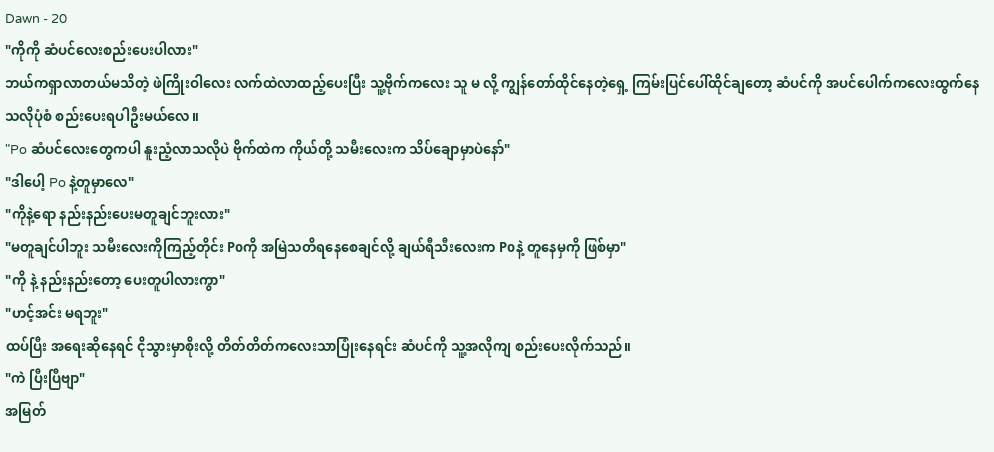Dawn - 20
"ကိုကို ဆံပင်လေးစည်းပေးပါလား"
ဘယ်ကရှာလာတယ်မသိတဲ့ ဖဲကြိုးဝါလေး လက်ထဲလာထည့်ပေးပြီး သူ့ဗိုက်ကလေး သူ မ လို့ ကျွန်တော်ထိုင်နေတဲ့ရှေ့ ကြမ်းပြင်ပေါ်ထိုင်ချတော့ ဆံပင်ကို အပင်ပေါက်ကလေးထွက်နေသလိုပုံစံ စည်းပေးရပါဦးမယ်လေ။
"Po ဆံပင်လေးတွေကပါ နူးညံ့လာသလိုပဲ ဗိုက်ထဲက ကိုယ်တို့ သမီးလေးက သိပ်ချောမှာပဲနော်"
"ဒါပေါ့ Po နဲ့တူမှာလေ"
"ကိုနဲ့ရော နည်းနည်းပေးမတူချင်ဘူးလား"
"မတူချင်ပါဘူး သမီးလေးကိုကြည့်တိုင်း Poကို အမြဲသတိရနေစေချင်လို့ ချယ်ရီသီးလေးက Poနဲ့ တူနေမှကို ဖြစ်မှာ"
"ကို နဲ့ နည်းနည်းတော့ ပေးတူပါလားကွာ"
"ဟင့်အင်း မရဘူး"
ထပ်ပြီး အရေးဆိုနေရင် ငိုသွားမှာစိုးလို့ တိတ်တိတ်ကလေးသာပြုံးနေရင်း ဆံပင်ကို သူ့အလိုကျ စည်းပေးလိုက်သည်။
"ကဲ ပြီးပြီဗျာ"
အမြတ်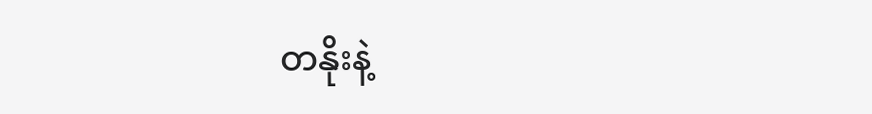တနိုးနဲ့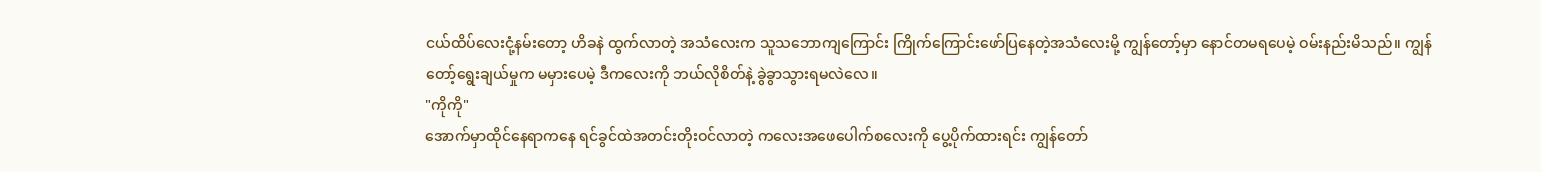ငယ်ထိပ်လေးငုံ့နမ်းတော့ ဟိခနဲ ထွက်လာတဲ့ အသံလေးက သူသဘောကျကြောင်း ကြိုက်ကြောင်းဖော်ပြနေတဲ့အသံလေးမို့ ကျွန်တော့်မှာ နောင်တမရပေမဲ့ ဝမ်းနည်းမိသည်။ ကျွန်တော့်ရွေးချယ်မှုက မမှားပေမဲ့ ဒီကလေးကို ဘယ်လိုစိတ်နဲ့ ခွဲခွာသွားရမလဲလေ။
"ကိုကို"
အောက်မှာထိုင်နေရာကနေ ရင်ခွင်ထဲအတင်းတိုးဝင်လာတဲ့ ကလေးအဖေပေါက်စလေးကို ပွေ့ပိုက်ထားရင်း ကျွန်တော်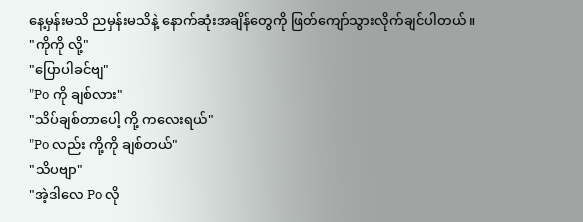နေ့မှန်းမသိ ညမှန်းမသိနဲ့ နောက်ဆုံးအချိန်တွေကို ဖြတ်ကျော်သွားလိုက်ချင်ပါတယ်။
"ကိုကို လို့"
"ပြောပါခင်ဗျ"
"Po ကို ချစ်လား"
"သိပ်ချစ်တာပေါ့ ကို့ ကလေးရယ်"
"Po လည်း ကို့ကို ချစ်တယ်"
"သိပဗျာ"
"အဲ့ဒါလေ Po လို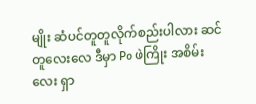မျိုး ဆံပင်တူတူလိုက်စည်းပါလား ဆင်တူလေးလေ ဒီမှာ Po ဖဲကြိုး အစိမ်းလေး ရှာ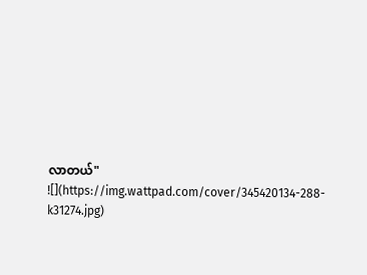လာတယ်"
![](https://img.wattpad.com/cover/345420134-288-k31274.jpg)